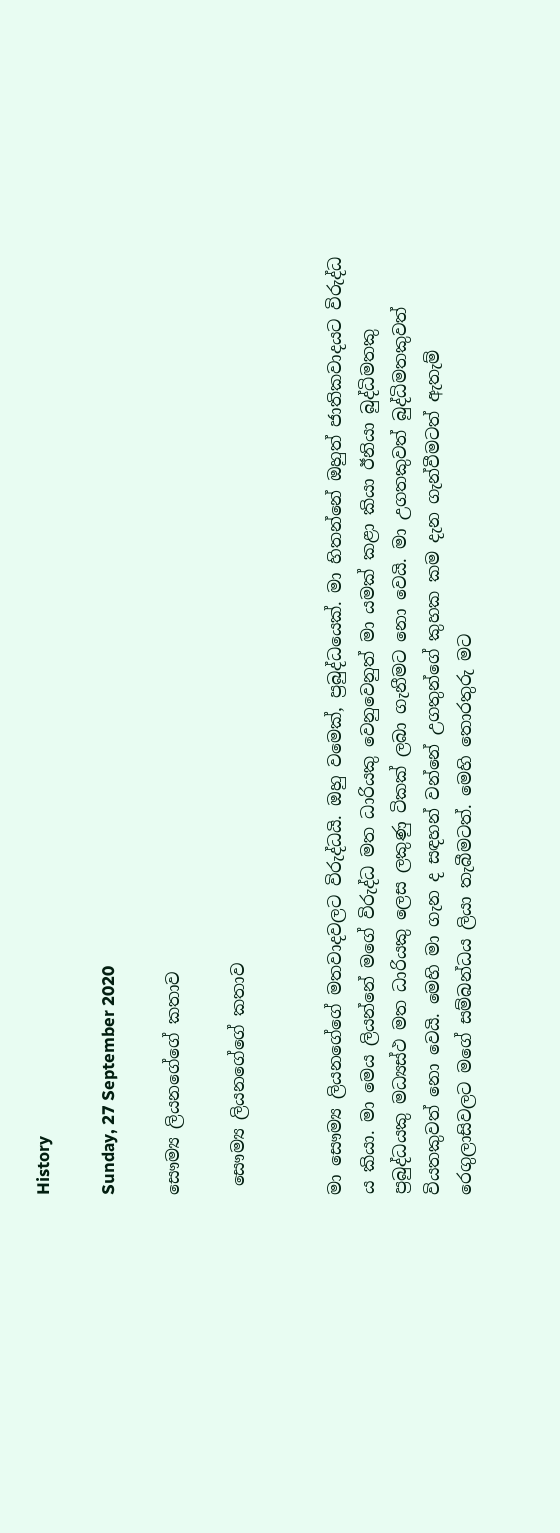History

Sunday, 27 September 2020

සෞම්‍ය ලියනගේගේ කතාව

 සෞම්‍ය ලියනගේගේ කතාව


මා සෞම්‍ය ලියනගේගේ මතවාදවලට විරුද්ධයි. ඔහු වමෙක්, ප්‍රබුද්ධයෙක්. මා හිතන්නේ ඔහුත් ජාතිකවාදයට විරුද්ධ ය කියා. මා මෙය ලියන්නේ මගේ විරුද්ධ මත ධාරියකු වෙනුවෙනුත් මා යමක් කළා කියා ඊනියා බුද්ධිමතකු ප්‍රබුද්ධයකු මධ්‍යස්ථ මත ධාරියකු ලෙස ලකුණු ටිකක් ලබා ගැනීමට නො වෙයි. මා උගතකුවත් බුද්ධිමතකුවත් වියතකුවත් නො වෙයි. මෙහි මා ගැන ද සඳහන් වන්නේ උගතුන්ගේ කුහක කම දැන ගැන්වීමටත් ඇතැම් රෙගුලාසිවලට මගේ සම්බන්ධය ලියා තැබීමටත්. මෙහි තොරතුරු මට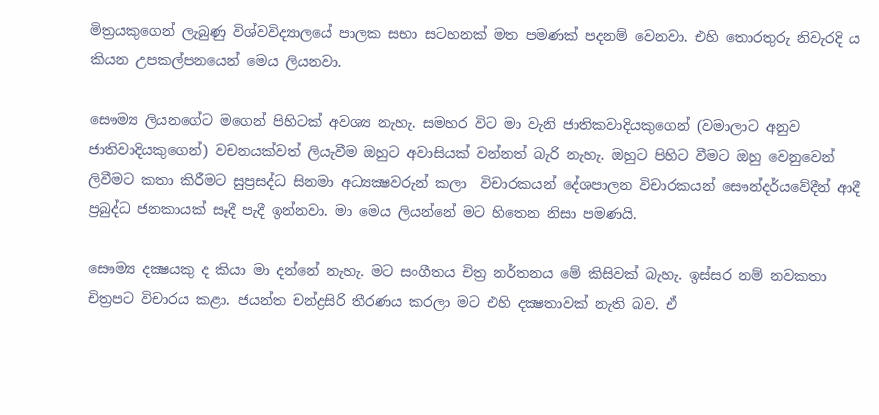මිත්‍රයකුගෙන් ලැබුණු විශ්වවිද්‍යාලයේ පාලක සභා සටහනක් මත පමණක් පදනම් වෙනවා. එහි තොරතුරු නිවැරදි ය කියන උපකල්පනයෙන් මෙය ලියනවා.

සෞම්‍ය ලියනගේට මගෙන් පිහිටක් අවශ්‍ය නැහැ. සමහර විට මා වැනි ජාතිකවාදියකුගෙන් (වමාලාට අනුව ජාතිවාදියකුගෙන්) වචනයක්වත් ලියැවීම ඔහුට අවාසියක් වන්නත් බැරි නැහැ. ඔහුට පිහිට වීමට ඔහු වෙනුවෙන් ලිවීමට කතා කිරීමට සුප්‍රසද්ධ සිනමා අධ්‍යක්‍ෂවරුන් කලා  විචාරකයන් දේශපාලන විචාරකයන් සෞන්දර්යවේදීන් ආදී ප්‍රබුද්ධ ජනකායක් සෑදී පැදී ඉන්නවා. මා මෙය ලියන්නේ මට හිතෙන නිසා පමණයි.

සෞම්‍ය දක්‍ෂයකු ද කියා මා දන්නේ නැහැ. මට සංගීතය චිත්‍ර නර්තනය මේ කිසිවක් බැහැ. ඉස්සර නම් නවකතා චිත්‍රපට විචාරය කළා. ජයන්ත චන්ද්‍රසිරි තීරණය කරලා මට එහි දක්‍ෂතාවක් නැති බව. ඒ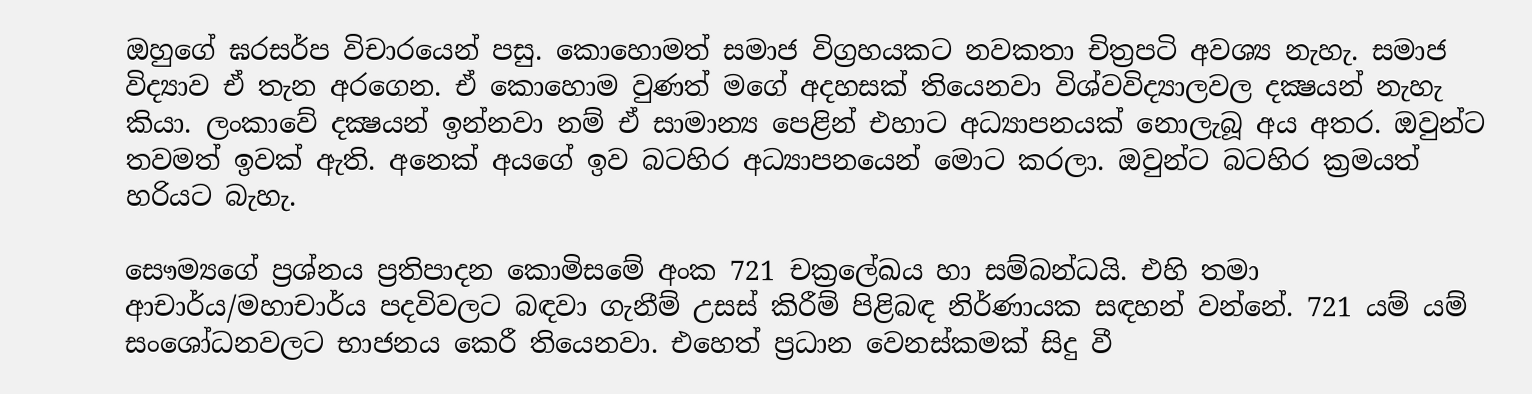ඔහුගේ ඝරසර්ප විචාරයෙන් පසු. කොහොමත් සමාජ විග්‍රහයකට නවකතා චිත්‍රපටි අවශ්‍ය නැහැ. සමාජ විද්‍යාව ඒ තැන අරගෙන. ඒ කොහොම වුණත් මගේ අදහසක් තියෙනවා විශ්වවිද්‍යාලවල දක්‍ෂයන් නැහැ කියා. ලංකාවේ දක්‍ෂයන් ඉන්නවා නම් ඒ සාමාන්‍ය පෙළින් එහාට අධ්‍යාපනයක් නොලැබූ අය අතර. ඔවුන්ට තවමත් ඉවක් ඇති. අනෙක් අයගේ ඉව බටහිර අධ්‍යාපනයෙන් මොට කරලා. ඔවුන්ට බටහිර ක්‍රමයත් හරියට බැහැ.

සෞම්‍යගේ ප්‍රශ්නය ප්‍රතිපාදන කොමිසමේ අංක 721 චක්‍රලේඛය හා සම්බන්ධයි. එහි තමා ආචාර්ය/මහාචාර්ය පදවිවලට බඳවා ගැනීම් උසස් කිරීම් පිළිබඳ නිර්ණායක සඳහන් වන්නේ. 721 යම් යම් සංශෝධනවලට භාජනය කෙරී තියෙනවා. එහෙත් ප්‍රධාන වෙනස්කමක් සිදු වී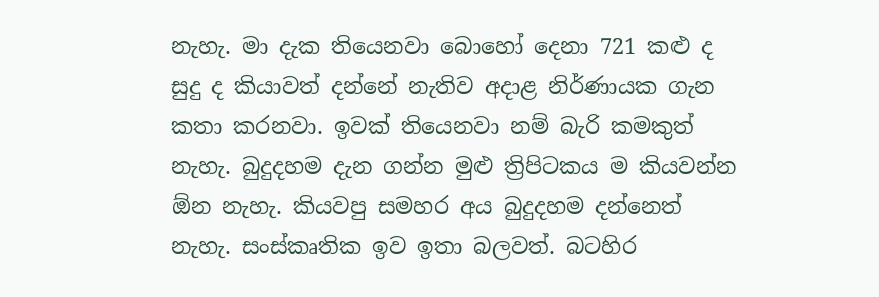නැහැ. මා දැක තියෙනවා බොහෝ දෙනා 721 කළු ද සුදු ද කියාවත් දන්නේ නැතිව අදාළ නිර්ණායක ගැන කතා කරනවා. ඉවක් තියෙනවා නම් බැරි කමකුත් නැහැ. බුදුදහම දැන ගන්න මුළු ත්‍රිපිටකය ම කියවන්න ඕන නැහැ. කියවපු සමහර අය බුදුදහම දන්නෙත් නැහැ. සංස්කෘතික ඉව ඉතා බලවත්. බටහිර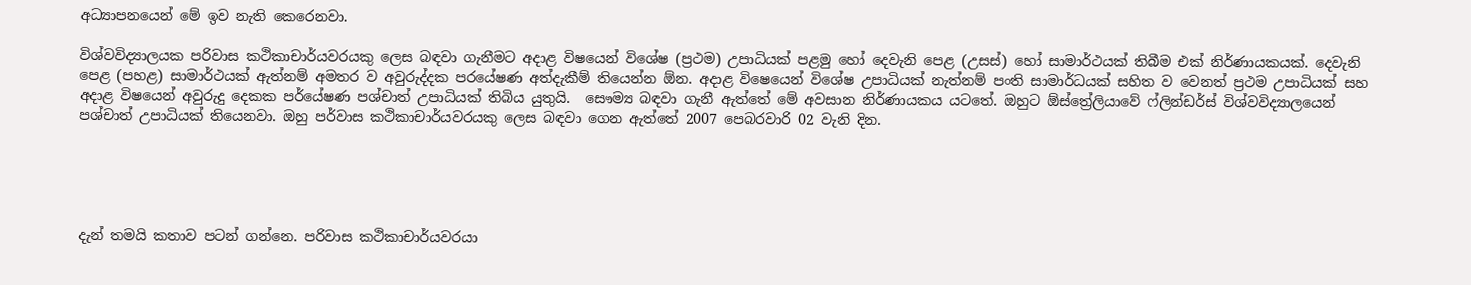අධ්‍යාපනයෙන් මේ ඉව නැති කෙරෙනවා.

විශ්වවිද්‍යාලයක පරිවාස කථිකාචාර්යවරයකු ලෙස බඳවා ගැනීමට අදාළ විෂයෙන් විශේෂ (ප්‍රථම) උපාධියක් පළමු හෝ දෙවැනි පෙළ (උසස්) හෝ සාමාර්ථයක් තිබීම එක් නිර්ණායකයක්. දෙවැනි පෙළ (පහළ) සාමාර්ථයක් ඇත්නම් අමතර ව අවුරුද්දක පරයේෂණ අත්දැකීම් තියෙන්න ඕන. අදාළ විෂෙයෙන් විශේෂ උපාධියක් නැත්නම් පංති සාමාර්ධයක් සහිත ව වෙනත් ප්‍රථම උපාධියක් සහ අදාළ විෂයෙන් අවුරුදු දෙකක පර්යේෂණ පශ්චාත් උපාධියක් තිබිය යුතුයි.  සෞම්‍ය බඳවා ගැනී ඇත්තේ මේ අවසාන නිර්ණායකය යටතේ. ඔහුට ඕස්ත්‍රේලියාවේ ෆ්ලින්ඩර්ස් විශ්වවිද්‍යාලයෙන් පශ්චාත් උපාධියක් තියෙනවා. ඔහු පර්වාස කථිකාචාර්යවරයකු ලෙස බඳවා ගෙන ඇත්තේ 2007 පෙබරවාරි 02 වැනි දින.





දැන් තමයි කතාව පටන් ගන්නෙ. පරිවාස කථිකාචාර්යවරයා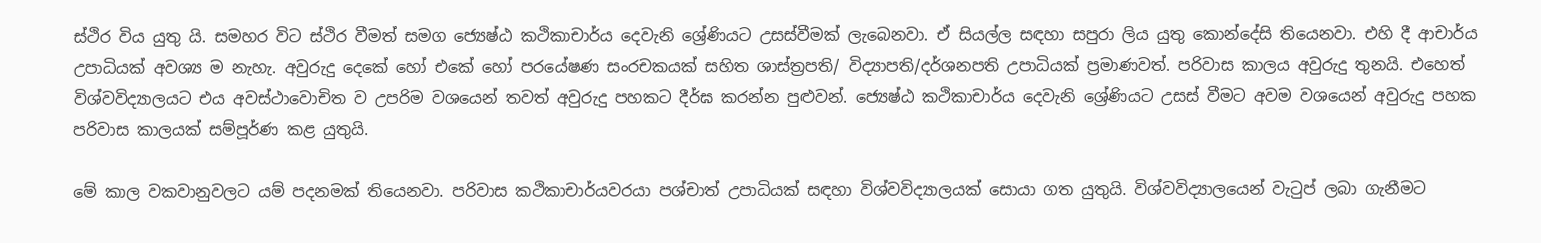ස්ථිර විය යුතු යි. සමහර විට ස්ථිර වීමත් සමග ජ්‍යෙෂ්ඨ කථිකාචාර්ය දෙවැනි ශ්‍රේණියට උසස්වීමක් ලැබෙනවා. ඒ සියල්ල සඳහා සපුරා ලිය යුතු කොන්දේසි තියෙනවා. එහි දී ආචාර්ය උපාධියක් අවශ්‍ය ම නැහැ. අවුරුදු දෙකේ හෝ එකේ හෝ පරයේෂණ සංරචකයක් සහිත ශාස්ත්‍රපති/ විද්‍යාපති/දර්ශනපති උපාධියක් ප්‍රමාණවත්. පරිවාස කාලය අවුරුදු තුනයි. එහෙත් විශ්වවිද්‍යාලයට එය අවස්ථාවොචිත ව උපරිම වශයෙන් තවත් අවුරුදු පහකට දීර්ඝ කරන්න පුළුවන්. ජ්‍යෙෂ්ඨ කථිකාචාර්ය දෙවැනි ශ්‍රේණියට උසස් වීමට අවම වශයෙන් අවුරුදු පහක පරිවාස කාලයක් සම්පූර්ණ කළ යුතුයි.

මේ කාල වකවානුවලට යම් පදනමක් තියෙනවා. පරිවාස කථිකාචාර්යවරයා පශ්චාත් උපාධියක් සඳහා විශ්වවිද්‍යාලයක් සොයා ගත යුතුයි. විශ්වවිද්‍යාලයෙන් වැටුප් ලබා ගැනීමට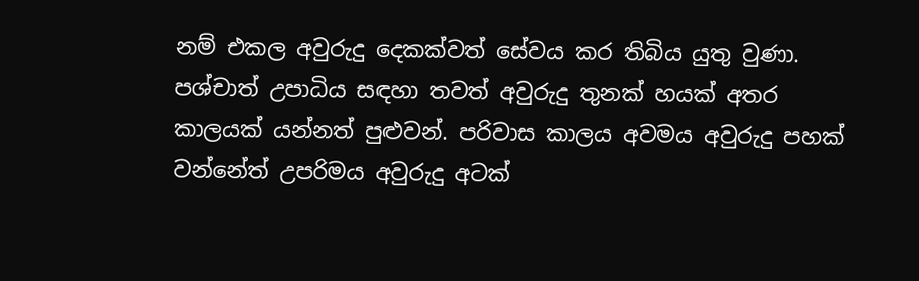නම් එකල අවුරුදු දෙකක්වත් සේවය කර තිබිය යුතු වුණා. පශ්චාත් උපාධිය සඳහා තවත් අවුරුදු තුනක් හයක් අතර කාලයක් යන්නත් පුළුවන්. පරිවාස කාලය අවමය අවුරුදු පහක් වන්නේත් උපරිමය අවුරුදු අටක්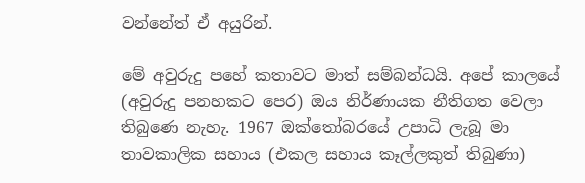වන්නේත් ඒ අයුරින්.

මේ අවුරුදු පහේ කතාවට මාත් සම්බන්ධයි. අපේ කාලයේ (අවුරුදු පනහකට පෙර) ඔය නිර්ණායක නීතිගත වෙලා තිබුණෙ නැහැ. 1967 ඔක්තෝබරයේ උපාධි ලැබූ මා තාවකාලික සහාය (එකල සහාය කෑල්ලකුත් තිබුණා)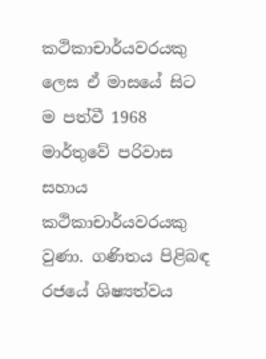කථිකාචාර්යවරයකු ලෙස ඒ මාසයේ සිට ම පත්වී 1968 මාර්තුවේ පරිවාස සහාය කථිකාචාර්යවරයකු වුණා. ගණිතය පිළිබඳ රජයේ ශිෂ්‍යත්වය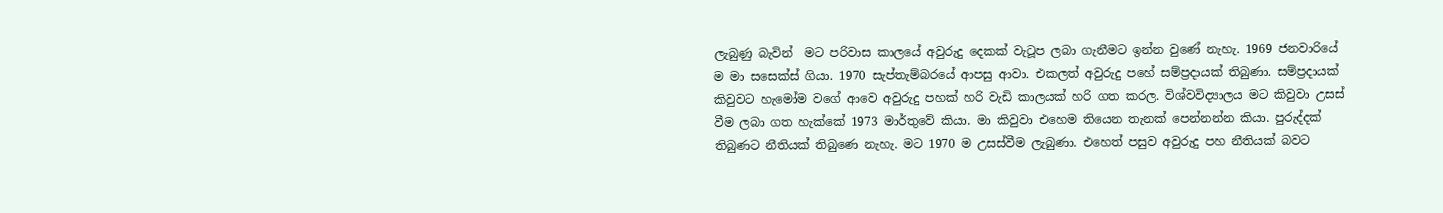ලැබුණු බැවින්  මට පරිවාස කාලයේ අවුරුදු දෙකක් වැටූප ලබා ගැනීමට ඉන්න වුණේ නැහැ. 1969 ජනවාරියේ ම මා සසෙක්ස් ගියා. 1970 සැප්තැම්බරයේ ආපසු ආවා. එකලත් අවුරුදු පහේ සම්ප්‍රදායක් තිබුණා. සම්ප්‍රදායක් කිවුවට හැමෝම වගේ ආවෙ අවුරුදු පහක් හරි වැඩි කාලයක් හරි ගත කරල. විශ්වවිද්‍යාලය මට කිවුවා උසස් වීම ලබා ගත හැක්කේ 1973 මාර්තුවේ කියා. මා කිවුවා එහෙම තියෙන තැනක් පෙන්නන්න කියා. පුරුද්දක් තිබුණට නීතියක් තිබුණෙ නැහැ. මට 1970 ම උසස්වීම ලැබුණා. එහෙත් පසුව අවුරුදු පහ නීතියක් බවට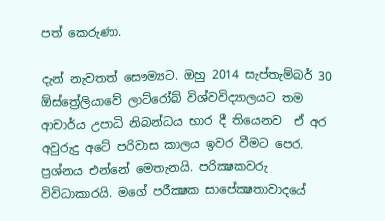පත් කෙරුණා.

දැන් නැවතත් සෞම්‍යට. ඔහු 2014 සැප්තැම්බර් 30 ඕස්ත්‍රේලියාවේ ලාට්රෝබ් විශ්වවිද්‍යාලයට තම  ආචාර්ය උපාධි නිබන්ධය භාර දී තියෙනව  ඒ අර අවුරුදු අටේ පරිවාස කාලය ඉවර වීමට පෙර.  ප්‍රශ්නය එන්නේ මෙතැනයි. පරික්‍ෂකවරු විවිධාකාරයි. මගේ පරීක්‍ෂක සාපේක්‍ෂතාවාදයේ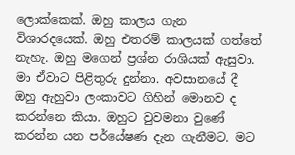ලොක්කෙක්. ඔහු කාලය ගැන විශාරදයෙක්. ඔහු එතරම් කාලයක් ගත්තේ නැහැ. ඔහු මගෙන් ප්‍රශ්න රාශියක් ඇසුවා. මා ඒවාට පිළිතුරු දුන්නා. අවසානයේ දී ඔහු ඇහුවා ලංකාවට ගිහින් මොනව ද කරන්නෙ කියා. ඔහුට වුවමනා වුණේ කරන්න යන පර්යේෂණ දැන ගැනීමට. මට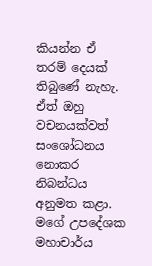කියන්න ඒ තරම් දෙයක් තිබුණේ නැහැ. ඒත් ඔහු වචනයක්වත් සංශෝධනය නොකර නිබන්ධය අනුමත කළා. මගේ උපදේශක මහාචාර්ය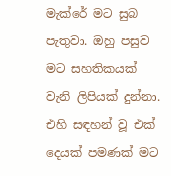මැක්රේ මට සුබ පැතුවා. ඔහු පසුව මට සහතිකයක් වැනි ලිපියක් දුන්නා. එහි සඳහන් වූ එක් දෙයක් පමණක් මට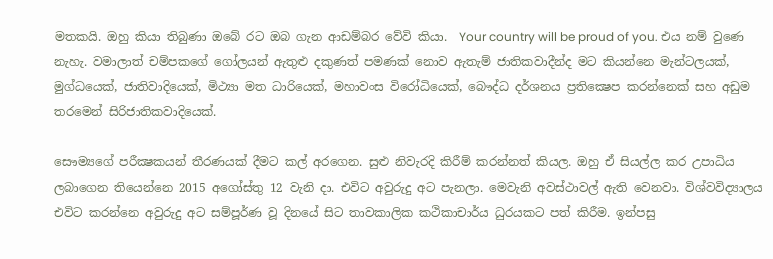මතකයි. ඔහු කියා තිබුණා ඔබේ රට ඔබ ගැන ආඩම්බර වේවි කියා.  Your country will be proud of you. එය නම් වුණෙ නැහැ. වමාලාත් චම්පකගේ ගෝලයන් ඇතුළු දකුණත් පමණක් නොව ඇතැම් ජාතිකවාදීන්ද මට කියන්නෙ මැන්ටලයක්, මුග්ධයෙක්, ජාතිවාදියෙක්, මිථ්‍යා මත ධාරියෙක්, මහාවංස විරෝධියෙක්, බෞද්ධ දර්ශනය ප්‍රතික්‍ෂෙප කරන්නෙක් සහ අඩුම තරමෙන් සිරිජාතිකවාදියෙක්.

සෞම්‍යගේ පරීක්‍ෂකයන් තීරණයක් දීමට කල් අරගෙන. සුළු නිවැරදි කිරීම් කරන්නත් කියල. ඔහු ඒ සියල්ල කර උපාධිය ලබාගෙන තියෙන්නෙ 2015 අගෝස්තු 12 වැනි දා. එවිට අවුරුදු අට පැනලා. මෙවැනි අවස්ථාවල් ඇති වෙනවා. විශ්වවිද්‍යාලය එවිට කරන්නෙ අවුරුදු අට සම්පූර්ණ වූ දිනයේ සිට තාවකාලික කථිකාචාර්ය ධුරයකට පත් කිරීම. ඉන්පසු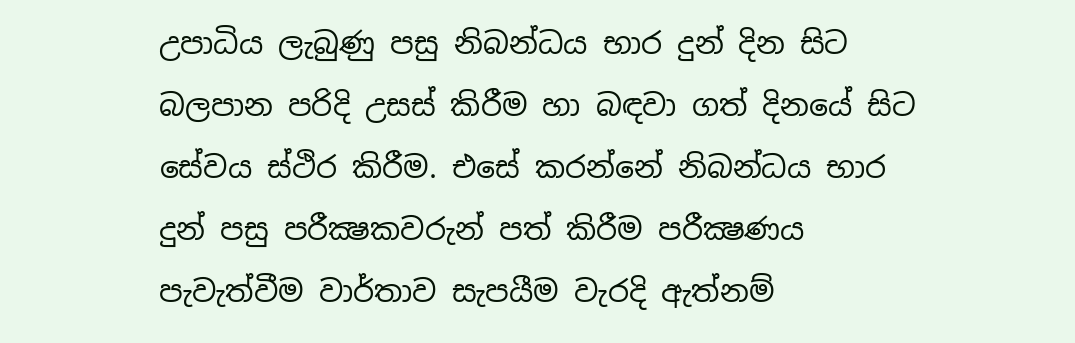උපාධිය ලැබුණු පසු නිබන්ධය භාර දුන් දින සිට බලපාන පරිදි උසස් කිරීම හා බඳවා ගත් දිනයේ සිට සේවය ස්ථිර කිරීම. එසේ කරන්නේ නිබන්ධය භාර දුන් පසු පරීක්‍ෂකවරුන් පත් කිරීම පරීක්‍ෂණය පැවැත්වීම වාර්තාව සැපයීම වැරදි ඇත්නම්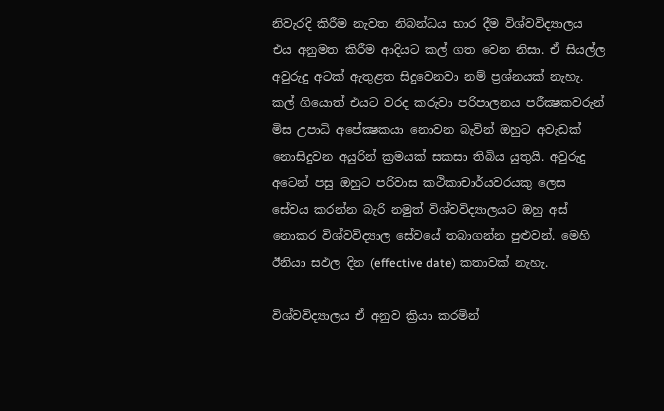නිවැරදි කිරීම නැවත නිබන්ධය භාර දීම විශ්වවිද්‍යාලය එය අනුමත කිරීම ආදියට කල් ගත වෙන නිසා. ඒ සියල්ල අවුරුදු අටක් ඇතුළත සිදුවෙනවා නම් ප්‍රශ්නයක් නැහැ. කල් ගියොත් එයට වරද කරුවා පරිපාලනය පරීක්‍ෂකවරුන් මිස උපාධි අපේක්‍ෂකයා නොවන බැවින් ඔහුට අවැඩක් නොසිදුවන අයුරින් ක්‍රමයක් සකසා තිබිය යුතුයි. අවුරුදු අටෙන් පසු ඔහුට පරිවාස කථිකාචාර්යවරයකු ලෙස සේවය කරන්න බැරි නමුත් විශ්වවිද්‍යාලයට ඔහු අස් නොකර විශ්වවිද්‍යාල සේවයේ තබාගන්න පුළුවන්. මෙහි ඊනියා සඵල දින (effective date) කතාවක් නැහැ.

විශ්වවිද්‍යාලය ඒ අනුව ක්‍රියා කරමින්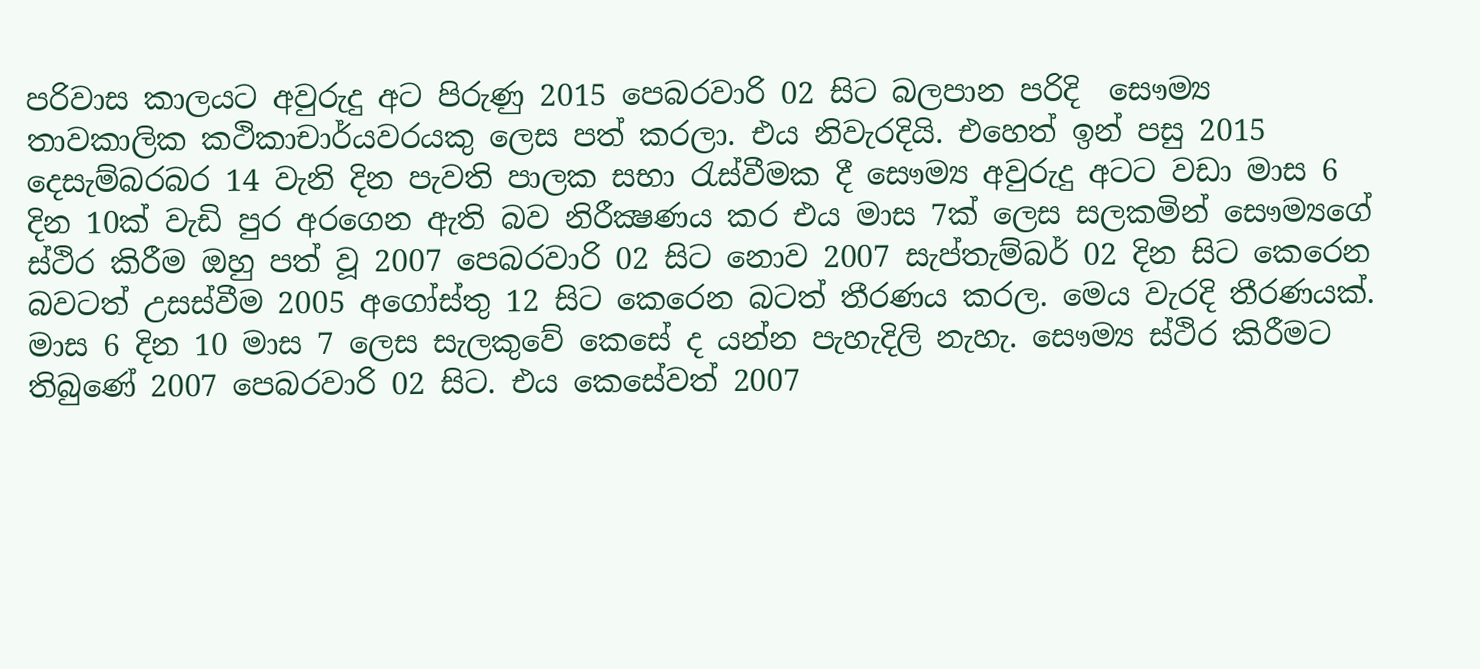පරිවාස කාලයට අවුරුදු අට පිරුණු 2015 පෙබරවාරි 02 සිට බලපාන පරිදි  සෞම්‍ය තාවකාලික කථිකාචාර්යවරයකු ලෙස පත් කරලා. එය නිවැරදියි. එහෙත් ඉන් පසු 2015 දෙසැම්බරබර 14 වැනි දින පැවති පාලක සභා රැස්වීමක දී සෞම්‍ය අවුරුදු අටට වඩා මාස 6 දින 10ක් වැඩි පුර අරගෙන ඇති බව නිරීක්‍ෂණය කර එය මාස 7ක් ලෙස සලකමින් සෞම්‍යගේ ස්ථිර කිරීම ඔහු පත් වූ 2007 පෙබරවාරි 02 සිට නොව 2007 සැප්තැම්බර් 02 දින සිට කෙරෙන බවටත් උසස්වීම 2005 අගෝස්තු 12 සිට කෙරෙන බටත් තීරණය කරල. මෙය වැරදි තීරණයක්. මාස 6 දින 10 මාස 7 ලෙස සැලකුවේ කෙසේ ද යන්න පැහැදිලි නැහැ. සෞම්‍ය ස්ථිර කිරීමට තිබුණේ 2007 පෙබරවාරි 02 සිට. එය කෙසේවත් 2007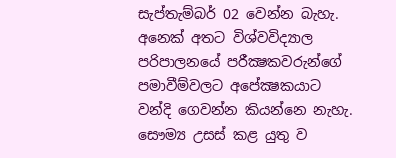සැප්තැම්බර් 02 වෙන්න බැහැ. අනෙක් අතට විශ්වවිද්‍යාල පරිපාලනයේ පරීක්‍ෂකවරුන්ගේ පමාවීම්වලට අපේක්‍ෂකයාට වන්දි ගෙවන්න කියන්නෙ නැහැ. සෞම්‍ය උසස් කළ යුතු ව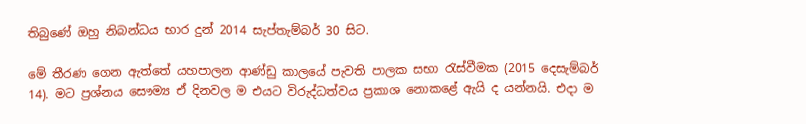තිබුණේ ඔහු නිබන්ධය භාර දුන් 2014 සැප්තැම්බර් 30 සිට.

මේ තීරණ ගෙන ඇත්තේ යහපාලන ආණ්ඩු කාලයේ පැවති පාලක සභා රැස්වීමක (2015 දෙසැම්බර් 14). මට ප්‍රශ්නය සෞම්‍ය ඒ දිනවල ම එයට විරුද්ධත්වය ප්‍රකාශ නොකළේ ඇයි ද යන්නයි. එදා ම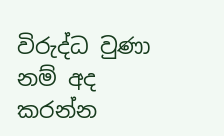විරුද්ධ වුණා නම් අද කරන්න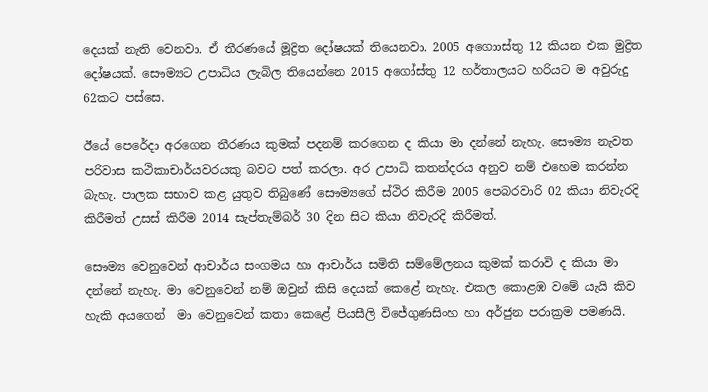දෙයක් නැති වෙනවා. ඒ තීරණයේ මූද්‍රිත දෝෂයක් තියෙනවා. 2005 අගොාස්තු 12 කියන එක මුද්‍රිත දෝෂයක්. සෞම්‍යට උපාධිය ලැබිල තියෙන්නෙ 2015 අගෝස්තු 12 හර්තාලයට හරියට ම අවුරුදු 62කට පස්සෙ.

ඊයේ පෙරේදා අරගෙන තීරණය කුමක් පදනම් කරගෙන ද කියා මා දන්නේ නැහැ. සෞම්‍ය නැවත පරිවාස කථිකාචාර්යවරයකු බවට පත් කරලා. අර උපාධි කතන්දරය අනුව නම් එහෙම කරන්න බැහැ. පාලක සභාව කළ යුතුව තිබුණේ සෞම්‍යගේ ස්ථිර කිරීම 2005 පෙබරවාරි 02 කියා නිවැරදි කිරීමත් උසස් කිරීම 2014 සැප්තැම්බර් 30 දින සිට කියා නිවැරදි කිරීමත්.

සෞම්‍ය වෙනුවෙන් ආචාර්ය සංගමය හා ආචාර්ය සමිති සම්මේලනය කුමක් කරාවි ද කියා මා දන්නේ නැහැ. මා වෙනුවෙන් නම් ඔවුන් කිසි දෙයක් කෙළේ නැහැ. එකල කොළඹ වමේ යැයි කිව හැකි අයගෙන්  මා වෙනුවෙන් කතා කෙළේ පියසීලි විජේගුණසිංහ හා අර්ජුන පරාක්‍රම පමණයි.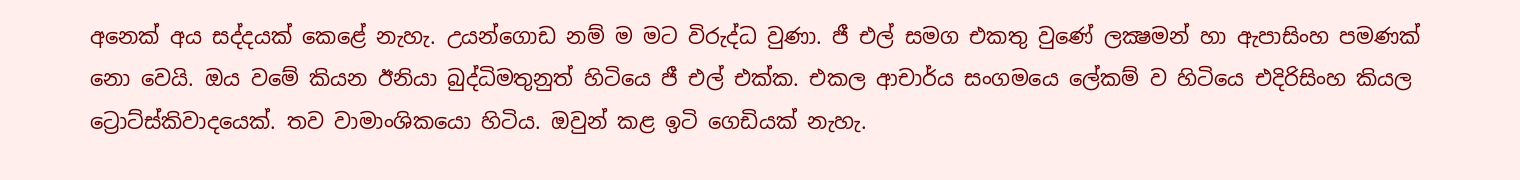අනෙක් අය සද්දයක් කෙළේ නැහැ. උයන්ගොඩ නම් ම මට විරුද්ධ වුණා. ජී එල් සමග එකතු වුණේ ලක්‍ෂමන් හා ඇපාසිංහ පමණක් නො වෙයි. ඔය වමේ කියන ඊනියා බුද්ධිමතුනුත් හිටියෙ ජී එල් එක්ක. එකල ආචාර්ය සංගමයෙ ලේකම් ව හිටියෙ එදිරිසිංහ කියල ට්‍රොට්ස්කිවාදයෙක්. තව වාමාංශිකයො හිටිය. ඔවුන් කළ ඉටි ගෙඩියක් නැහැ.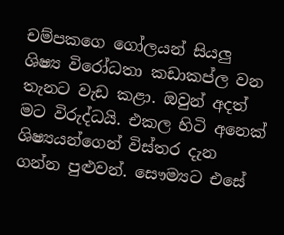චම්පකගෙ ගෝලයන් සියලු ශිෂ්‍ය විරෝධතා කඩාකප්ල වන තැනට වැඩ කළා. ඔවුන් අදත් මට විරුද්ධයි. එකල හිටි අනෙක් ශිෂ්‍යයන්ගෙන් විස්තර දැන ගන්න පුළුවන්. සෞම්‍යට එසේ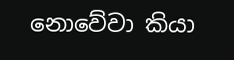නොවේවා කියා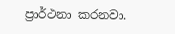ප්‍රාර්ථනා කරනවා.